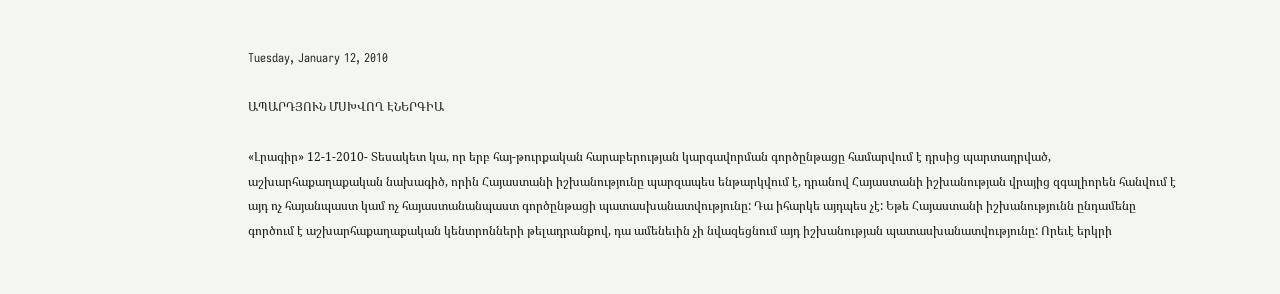Tuesday, January 12, 2010

ԱՊԱՐԴՅՈՒՆ ՄՍԽՎՈՂ ԷՆԵՐԳԻԱ

«Լրագիր» 12-1-2010- Տեսակետ կա, որ երբ հայ-թուրքական հարաբերության կարգավորման գործընթացը համարվում է դրսից պարտադրված, աշխարհաքաղաքական նախագիծ, որին Հայաստանի իշխանությունը պարզապես ենթարկվում է, դրանով Հայաստանի իշխանության վրայից զգալիորեն հանվում է այդ ոչ հայանպաստ կամ ոչ հայաստանանպաստ գործընթացի պատասխանատվությունը: Դա իհարկե այդպես չէ: Եթե Հայաստանի իշխանությունն ընդամենը գործում է աշխարհաքաղաքական կենտրոնների թելադրանքով, դա ամենեւին չի նվազեցնում այդ իշխանության պատասխանատվությունը: Որեւէ երկրի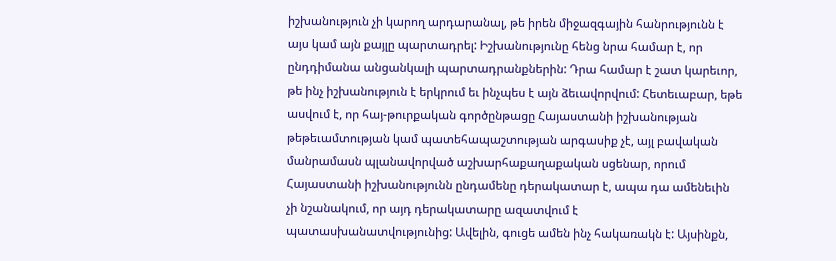իշխանություն չի կարող արդարանալ, թե իրեն միջազգային հանրությունն է այս կամ այն քայլը պարտադրել: Իշխանությունը հենց նրա համար է, որ ընդդիմանա անցանկալի պարտադրանքներին: Դրա համար է շատ կարեւոր, թե ինչ իշխանություն է երկրում եւ ինչպես է այն ձեւավորվում: Հետեւաբար, եթե ասվում է, որ հայ-թուրքական գործընթացը Հայաստանի իշխանության թեթեւամտության կամ պատեհապաշտության արգասիք չէ, այլ բավական մանրամասն պլանավորված աշխարհաքաղաքական սցենար, որում Հայաստանի իշխանությունն ընդամենը դերակատար է, ապա դա ամենեւին չի նշանակում, որ այդ դերակատարը ազատվում է պատասխանատվությունից: Ավելին, գուցե ամեն ինչ հակառակն է: Այսինքն,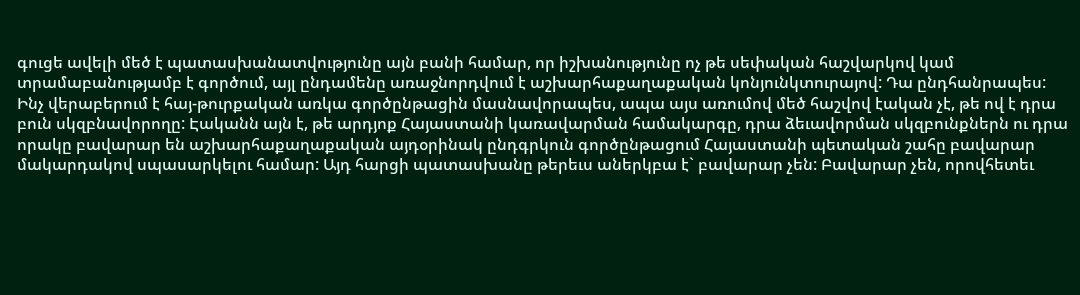գուցե ավելի մեծ է պատասխանատվությունը այն բանի համար, որ իշխանությունը ոչ թե սեփական հաշվարկով կամ տրամաբանությամբ է գործում, այլ ընդամենը առաջնորդվում է աշխարհաքաղաքական կոնյունկտուրայով: Դա ընդհանրապես: Ինչ վերաբերում է հայ-թուրքական առկա գործընթացին մասնավորապես, ապա այս առումով մեծ հաշվով էական չէ, թե ով է դրա բուն սկզբնավորողը: Էականն այն է, թե արդյոք Հայաստանի կառավարման համակարգը, դրա ձեւավորման սկզբունքներն ու դրա որակը բավարար են աշխարհաքաղաքական այդօրինակ ընդգրկուն գործընթացում Հայաստանի պետական շահը բավարար մակարդակով սպասարկելու համար: Այդ հարցի պատասխանը թերեւս աներկբա է` բավարար չեն: Բավարար չեն, որովհետեւ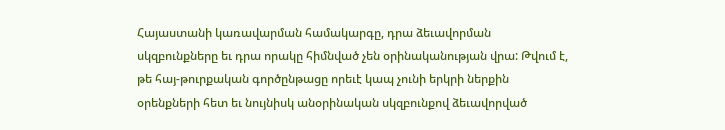Հայաստանի կառավարման համակարգը, դրա ձեւավորման սկզբունքները եւ դրա որակը հիմնված չեն օրինականության վրա: Թվում է, թե հայ-թուրքական գործընթացը որեւէ կապ չունի երկրի ներքին օրենքների հետ եւ նույնիսկ անօրինական սկզբունքով ձեւավորված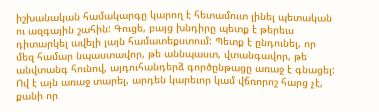իշխանական համակարգը կարող է հետամուտ լինել պետական ու ազգային շահին: Գուցե, բայց խնդիրը պետք է թերեւս դիտարկել ավելի լայն համատեքստում: Պետք է ընդունել, որ մեզ համար նպաստավոր, թե աննպաստ, վտանգավոր, թե անվտանգ հունով, այդուհանդերձ գործընթացը առաջ է գնացել: Ով է այն առաջ տարել, արդեն կարեւոր կամ վճռորոշ հարց չէ, քանի որ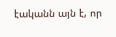էականն այն է, որ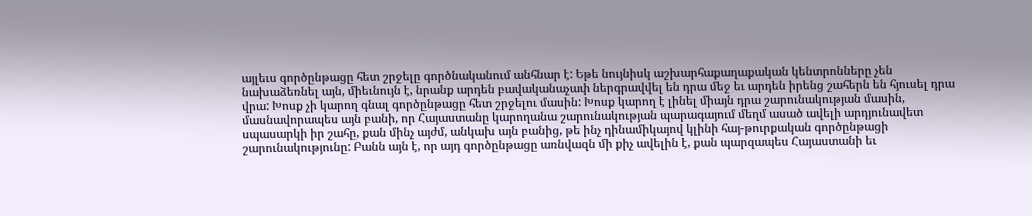այլեւս գործընթացը հետ շրջելը գործնականում անհնար է: Եթե նույնիսկ աշխարհաքաղաքական կենտրոնները չեն նախաձեռնել այն, միեւնույն է, նրանք արդեն բավականաչափ ներգրավվել են դրա մեջ եւ արդեն իրենց շահերն են հյուսել դրա վրա: Խոսք չի կարող գնալ գործընթացը հետ շրջելու մասին: Խոսք կարող է լինել միայն դրա շարունակության մասին, մասնավորապես այն բանի, որ Հայաստանը կարողանա շարունակության պարագայում մեղմ ասած ավելի արդյունավետ սպասարկի իր շահը, քան մինչ այժմ, անկախ այն բանից, թե ինչ դինամիկայով կլինի հայ-թուրքական գործընթացի շարունակությունը: Բանն այն է, որ այդ գործընթացը առնվազն մի քիչ ավելին է, քան պարզապես Հայաստանի եւ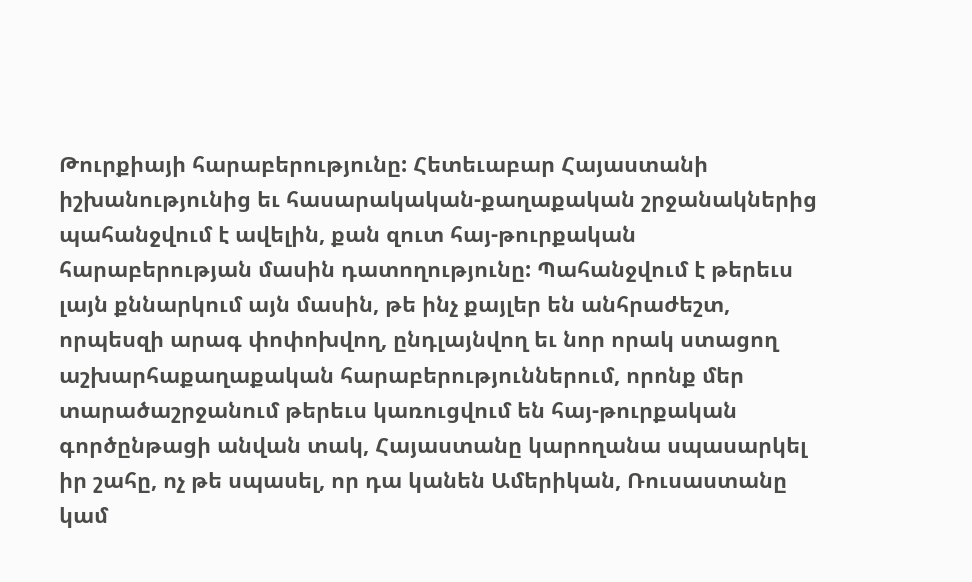Թուրքիայի հարաբերությունը: Հետեւաբար Հայաստանի իշխանությունից եւ հասարակական-քաղաքական շրջանակներից պահանջվում է ավելին, քան զուտ հայ-թուրքական հարաբերության մասին դատողությունը: Պահանջվում է թերեւս լայն քննարկում այն մասին, թե ինչ քայլեր են անհրաժեշտ, որպեսզի արագ փոփոխվող, ընդլայնվող եւ նոր որակ ստացող աշխարհաքաղաքական հարաբերություններում, որոնք մեր տարածաշրջանում թերեւս կառուցվում են հայ-թուրքական գործընթացի անվան տակ, Հայաստանը կարողանա սպասարկել իր շահը, ոչ թե սպասել, որ դա կանեն Ամերիկան, Ռուսաստանը կամ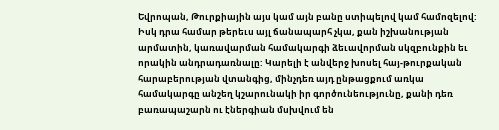Եվրոպան, Թուրքիային այս կամ այն բանը ստիպելով կամ համոզելով: Իսկ դրա համար թերեւս այլ ճանապարհ չկա, քան իշխանության արմատին, կառավարման համակարգի ձեւավորման սկզբունքին եւ որակին անդրադառնալը: Կարելի է անվերջ խոսել հայ-թուրքական հարաբերության վտանգից, մինչդեռ այդ ընթացքում առկա համակարգը անշեղ կշարունակի իր գործունեությունը, քանի դեռ բառապաշարն ու էներգիան մսխվում են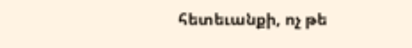հետեւանքի, ոչ թե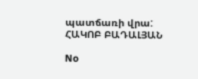պատճառի վրա: ՀԱԿՈԲ ԲԱԴԱԼՅԱՆ

No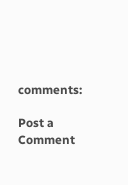comments:

Post a Comment